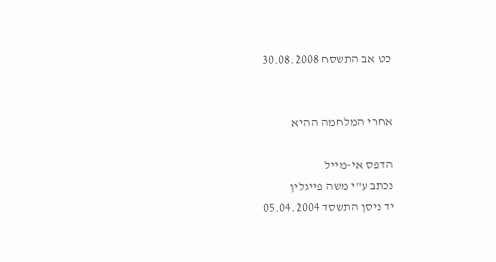כט אב התשסח 30.08.2008


אחרי המלחמה ההיא

הדפס אי-מייל
נכתב ע"י משה פייגלין
יד ניסן התשסד 05.04.2004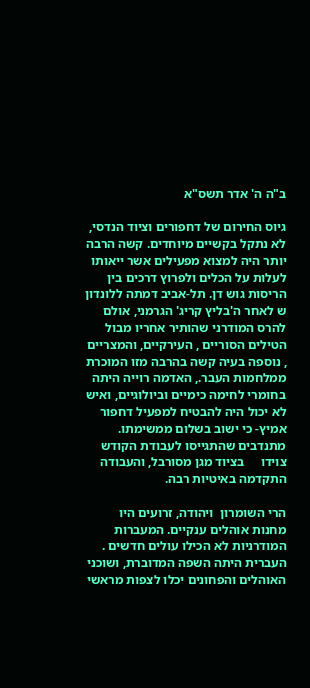ב"ה ה' אדר תשס"א

גיוס החירום של דחפורים וציוד הנדסי, לא נתקל בקשיים מיוחדים. קשה הרבה יותר היה למצוא מפעילים אשר ייאותו לעלות על הכלים ולפרוץ דרכים בין    הריסות גוש דן. תל-אביב דמתה ללונדון ש לאחר ה'בליץ קריג' הגרמני, אולם להרס המודרני שהותיר אחריו מבול הטילים הסוריים , העירקיים, והמצריים , נוספה בעיה קשה בהרבה מזו המוכרת ממלחמות העבר., האדמה רוייה היתה      בחומרי לחימה כימיים וביולוגיים, ואיש לא יכול היה להבטיח למפעיל דחפור אמיץ- כי ישוב בשלום ממשימתו. מתנדבים שהתגייסו לעבודת הקודש צוידו     בציוד מגן מסורבל, והעבודה התקדמה באיטיות רבה.

הרי השומרון  ויהודה, זרועים היו מחנות אוהלים ענקיים. המעברות         המודרניות לא הכילו עולים חדשים . העברית היתה השפה המדוברת, ושוכני    האוהלים והפחונים יכלו לצפות מראשי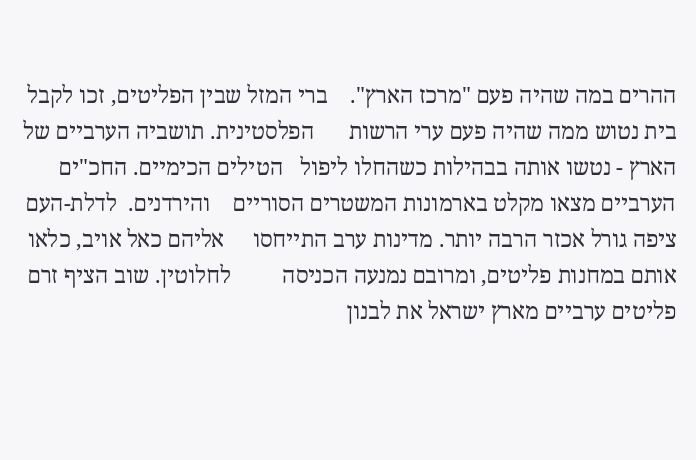ההרים במה שהיה פעם "מרכז הארץ".    ברי המזל שבין הפליטים, זכו לקבל בית נטוש ממה שהיה פעם ערי הרשות      הפלסטינית. תושביה הערביים של הארץ - נטשו אותה בבהילות כשהחלו ליפול   הטילים הכימיים. החכ"ים הערביים מצאו מקלט בארמונות המשטרים הסוריים    והירדנים.  לדלת-העם ציפה גורל אכזר הרבה יותר. מדינות ערב התייחסו     אליהם כאל אויב, כלאו אותם במחנות פליטים, ומרובם נמנעה הכניסה         לחלוטין. שוב הציף זרם פליטים ערביים מארץ ישראל את לבנון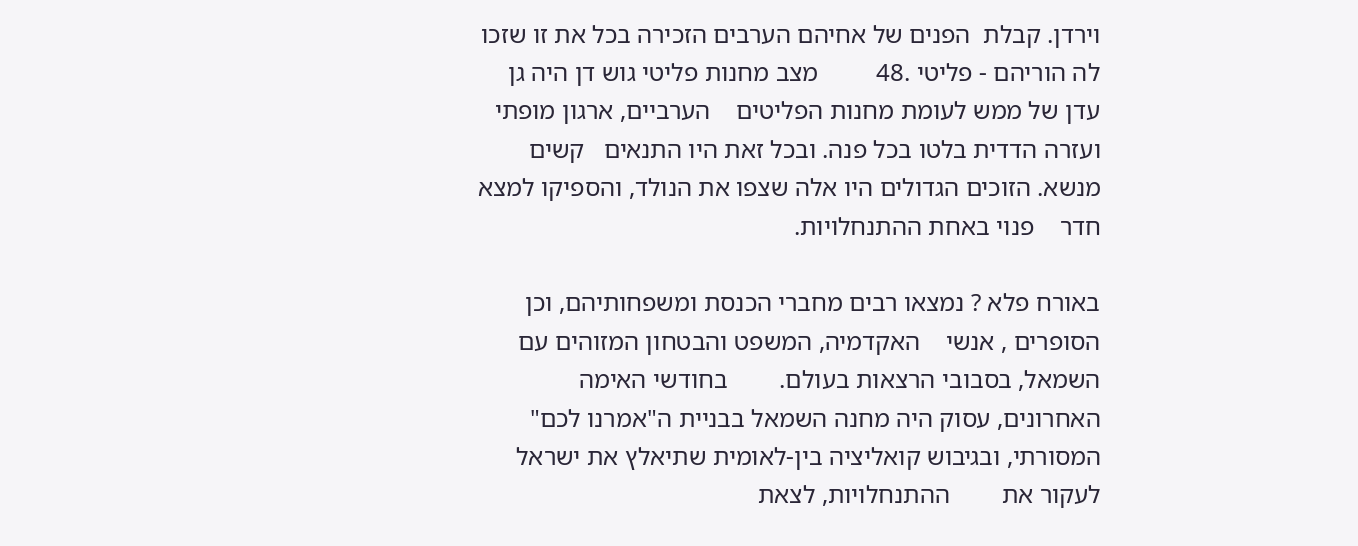וירדן. קבלת  הפנים של אחיהם הערבים הזכירה בכל את זו שזכו לה הוריהם - פליטי .48         מצב מחנות פליטי גוש דן היה גן עדן של ממש לעומת מחנות הפליטים    הערביים, ארגון מופתי ועזרה הדדית בלטו בכל פנה. ובכל זאת היו התנאים   קשים מנשא. הזוכים הגדולים היו אלה שצפו את הנולד, והספיקו למצא חדר    פנוי באחת ההתנחלויות.

באורח פלא ? נמצאו רבים מחברי הכנסת ומשפחותיהם, וכן הסופרים , אנשי    האקדמיה, המשפט והבטחון המזוהים עם השמאל, בסבובי הרצאות בעולם.        בחודשי האימה האחרונים, עסוק היה מחנה השמאל בבניית ה"אמרנו לכם"       המסורתי, ובגיבוש קואליציה בין-לאומית שתיאלץ את ישראל לעקור את        ההתנחלויות, לצאת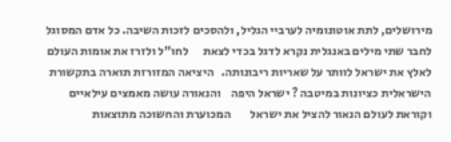מירושלים, לתת אוטונומיה לערביי הגליל, ולהסכים לזכות השיבה. כל אדם המסוגל לחבר שתי מילים באנגלית נקרא לדגל בכדי לצאת      לחו"ל ולזרז את אומות העולם לאלץ את ישראל לוותר על שאריות ריבונותה.   היציאה המזורזת תוארה בתקשורת הישראלית כציונות במיטבה ? ישראל היפה    והנאורה עושה מאמצים עילאיים וקוראת לעולם הנאור להציל את ישראל        המכוערת והחשוכה מתוצאות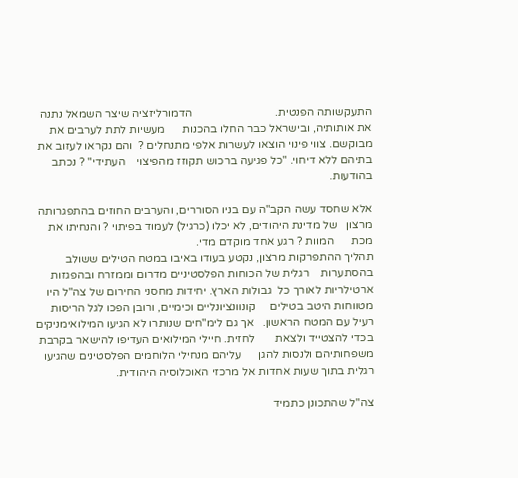התעקשותה הפנטית.                             הדמורליזציה שיצר השמאל נתנה את אותותיה, ובישראל כבר החלו בהכנות      מעשיות לתת לערבים את מבוקשם. צווי פינוי הוצאו לעשרות אלפי מתנחלים ?  והם נקראו לעזוב את בתיהם ללא דיחוי. "כל פגיעה ברכוש תקוזז מהפיצוי    העתידי" ? נכתב בהודעות.

אלא שחסד עשה הקב"ה עם בניו הסוררים, והערבים החוזים בהתפגרותה מרצון   של מדינת היהודים, לא יכלו (כרגיל) לעמוד בפיתוי ? והנחיתו את מכת      המוות ? רגע אחד מוקדם מדי.
תהליך ההתפרקות מרצון, נקטע בעודו באיבו במטח הטילים ששולב בהסתערות    רגלית של הכוחות הפלסטיניים מדרום וממזרח ובהפגזות ארטילריות לאורך כל  גבולות הארץ. יחידות מחסני החירום של צה"ל היו מטווחות היטב בטילים     קונוונציונליים וכימיים, ורובן הפכו לגל הריסות רעיל עם המטח הראשון.   אך גם לימ"חים שנותרו לא הגיעו המילואימניקים בכדי להצטייד ולצאת       לחזית. חיילי המילואים העדיפו להישאר בקרבת משפחותיהם ולנסות להגן      עליהם מנחילי הלוחמים הפלסטינים שהגיעו רגלית בתוך שעות אחדות אל מרכזי האוכלוסיה היהודית.

צה"ל שהתכונן כתמיד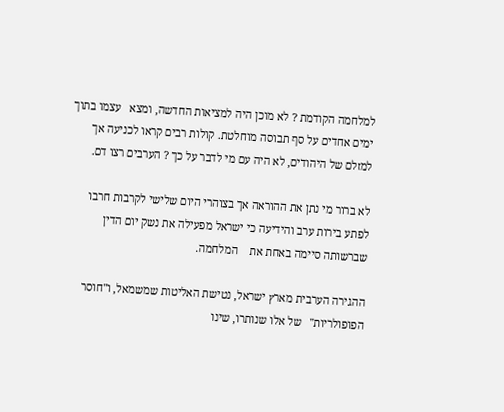למלחמה הקודמת ? לא מוכן היה למציאות החדשה, ומצא   עצמו בתוך ימים אחדים על סף תבוסה מוחלטת. קולות רבים קראו לכניעה אך   למזלם של היהודים, לא היה עם מי לדבר על כך ? הערבים רצו דם.

לא ברור מי נתן את ההוראה אך בצוהרי היום שלישי לקרבות חרבו לפתע בירות ערב והידיעה כי ישראל מפעילה את נשק יום הדין שברשותה סיימה באחת את    המלחמה.

ההגירה הערבית מארץ ישראל, נטישת האליטות שמשמאל, ו"חוסר הפופולריות"   של אלו שנותרו, שינו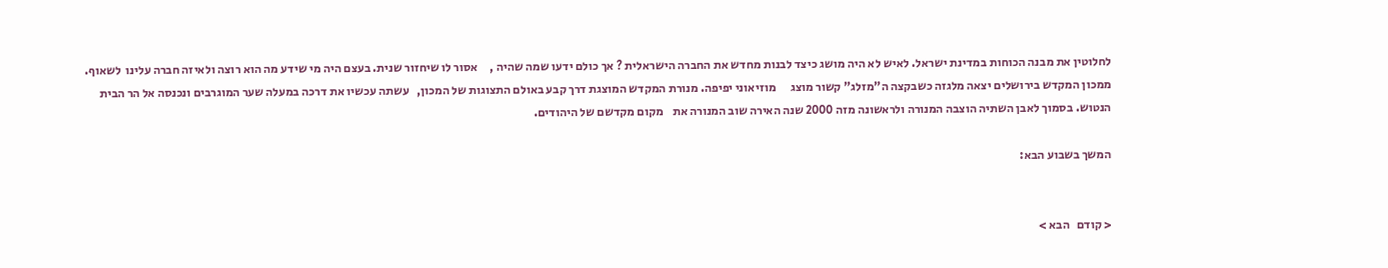לחלוטין את מבנה הכוחות במדינת ישראל. לאיש לא היה מושג כיצד לבנות מחדש את החברה הישראלית ? אך כולם ידעו שמה שהיה ,     אסור לו שיחזור שנית. בעצם היה מי שידע מה הוא רוצה ולאיזה חברה עלינו  לשאוף. ממכון המקדש בירושלים יצאה מלגזה כשבקצה ה"מזלג" קשור מוצג      מוזיאוני יפיפה. מנורת המקדש המוצגת דרך קבע באולם התצוגות של המכון,   עשתה עכשיו את דרכה במעלה שער המוגרבים ונכנסה אל הר הבית הנטוש. בסמוך לאבן השתיה הוצבה המנורה ולראשונה מזה 2000 שנה האירה שוב המנורה את    מקום מקדשם של היהודים.

המשך בשבוע הבא:


< קודם   הבא >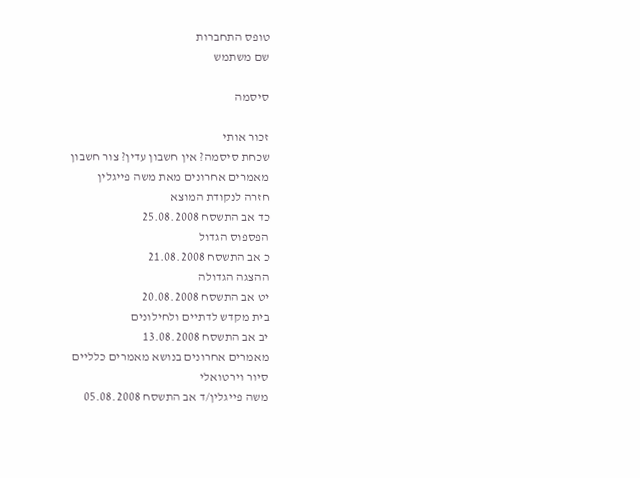טופס התחברות
שם משתמש

סיסמה

זכור אותי
שכחת סיסמה? אין חשבון עדין? צור חשבון
מאמרים אחרונים מאת משה פייגלין
חזרה לנקודת המוצא
כד אב התשסח 25.08.2008
הפספוס הגדול
כ אב התשסח 21.08.2008
ההצגה הגדולה
יט אב התשסח 20.08.2008
בית מקדש לדתיים ולחילונים
יב אב התשסח 13.08.2008
מאמרים אחרונים בנושא מאמרים כלליים
סיור וירטואלי
משה פייגלין/ד אב התשסח 05.08.2008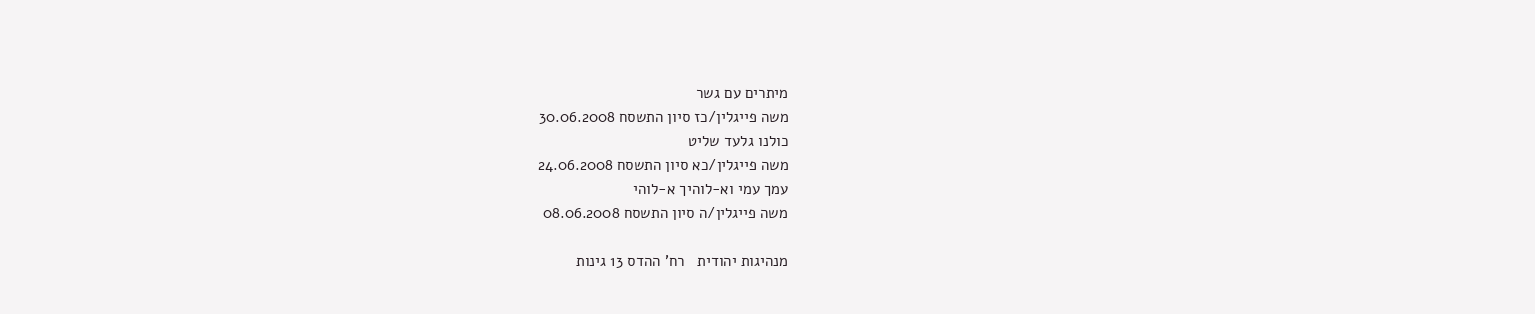מיתרים עם גשר
משה פייגלין/כז סיון התשסח 30.06.2008
כולנו גלעד שליט
משה פייגלין/כא סיון התשסח 24.06.2008
עמך עמי וא-לוהיך א-לוהי
משה פייגלין/ה סיון התשסח 08.06.2008

מנהיגות יהודית   רח' ההדס 13 גינות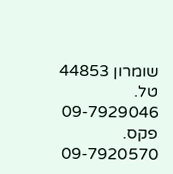שומרון 44853   טל. 09-7929046   פקס. 09-7920570